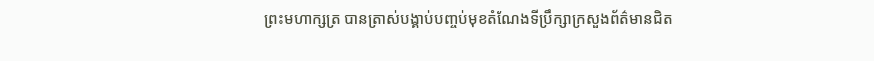ព្រះមហាក្សត្រ បានត្រាស់បង្គាប់បញ្ចប់មុខតំណែងទីប្រឹក្សាក្រសួងព័ត៌មានជិត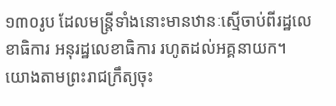១៣០រូប ដែលមន្ត្រីទាំងនោះមានឋានៈស្មើចាប់ពីរដ្ឋលេខាធិការ អនុរដ្ឋលេខាធិការ រហូតដល់អគ្គនាយក។
យោងតាមព្រះរាជក្រឹត្យចុះ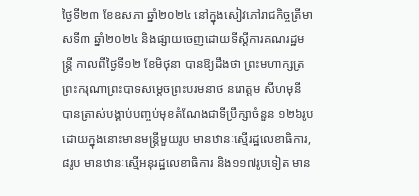ថ្ងៃទី២៣ ខែឧសភា ឆ្នាំ២០២៤ នៅក្នុងសៀវភៅរាជកិច្ចត្រីមាសទី៣ ឆ្នាំ២០២៤ និងផ្សាយចេញដោយទីស្តីការគណរដ្ឋមន្ត្រី កាលពីថ្ងៃទី១២ ខែមិថុនា បានឱ្យដឹងថា ព្រះមហាក្សត្រ ព្រះករុណាព្រះបាទសម្តេចព្រះបរមនាថ នរោត្តម សីហមុនី បានត្រាស់បង្គាប់បញ្ចប់មុខតំណែងជាទីប្រឹក្សាចំនួន ១២៦រូប ដោយក្នុងនោះមានមន្ត្រីមួយរូប មានឋានៈស្មើរដ្ឋលេខាធិការ, ៨រូប មានឋានៈស្មើអនុរដ្ឋលេខាធិការ និង១១៧រូបទៀត មាន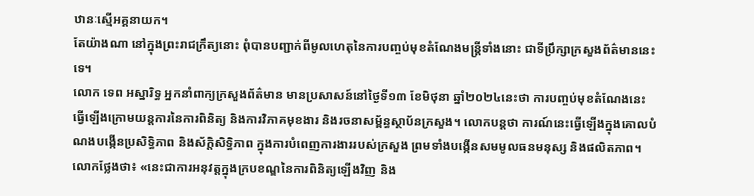ឋានៈស្មើអគ្គនាយក។
តែយ៉ាងណា នៅក្នុងព្រះរាជក្រឹត្យនោះ ពុំបានបញ្ជាក់ពីមូលហេតុនៃការបញ្ចប់មុខតំណែងមន្ត្រីទាំងនោះ ជាទីប្រឹក្សាក្រសួងព័ត៌មាននេះទេ។
លោក ទេព អស្នារិទ្ធ អ្នកនាំពាក្យក្រសួងព័ត៌មាន មានប្រសាសន៍នៅថ្ងៃទី១៣ ខែមិថុនា ឆ្នាំ២០២៤នេះថា ការបញ្ចប់មុខតំណែងនេះ ធ្វើឡើងក្រោមយន្តការនៃការពិនិត្យ និងការវិភាគមុខងារ និងរចនាសម្ព័ន្ធស្ថាប័នក្រសួង។ លោកបន្តថា ការណ៍នេះធ្វើឡើងក្នុងគោលបំណងបង្កើនប្រសិទ្ធិភាព និងស័ក្តិសិទ្ធិភាព ក្នុងការបំពេញការងាររបស់ក្រសួង ព្រមទាំងបង្កើនសមមូលធនមនុស្ស និងផលិតភាព។
លោកថ្លែងថា៖ «នេះជាការអនុវត្តក្នុងក្របខណ្ឌនៃការពិនិត្យឡើងវិញ និង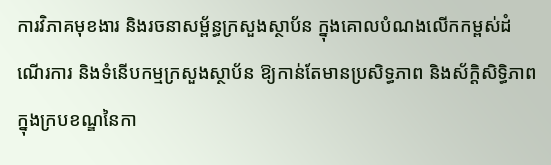ការវិភាគមុខងារ និងរចនាសម្ព័ន្ធក្រសួងស្ថាប័ន ក្នុងគោលបំណងលើកកម្ពស់ដំណើរការ និងទំនើបកម្មក្រសួងស្ថាប័ន ឱ្យកាន់តែមានប្រសិទ្ធភាព និងស័ក្តិសិទ្ធិភាព ក្នុងក្របខណ្ឌនៃកា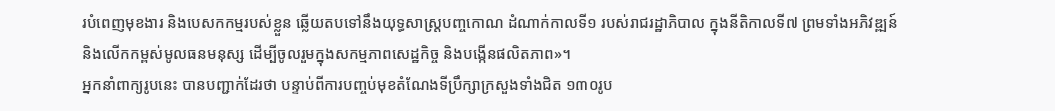របំពេញមុខងារ និងបេសកកម្មរបស់ខ្លួន ឆ្លើយតបទៅនឹងយុទ្ធសាស្ត្របញ្ចកោណ ដំណាក់កាលទី១ របស់រាជរដ្ឋាភិបាល ក្នុងនីតិកាលទី៧ ព្រមទាំងអភិវឌ្ឍន៍ និងលើកកម្ពស់មូលធនមនុស្ស ដើម្បីចូលរួមក្នុងសកម្មភាពសេដ្ឋកិច្ច និងបង្កើនផលិតភាព»។
អ្នកនាំពាក្យរូបនេះ បានបញ្ជាក់ដែរថា បន្ទាប់ពីការបញ្ចប់មុខតំណែងទីប្រឹក្សាក្រសួងទាំងជិត ១៣០រូប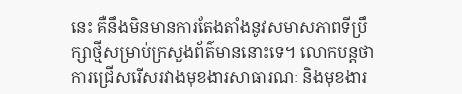នេះ គឺនឹងមិនមានការតែងតាំងនូវសមាសភាពទីប្រឹក្សាថ្មីសម្រាប់ក្រសួងព័ត៌មាននោះទេ។ លោកបន្តថា ការជ្រើសរើសរវាងមុខងារសាធារណៈ និងមុខងារ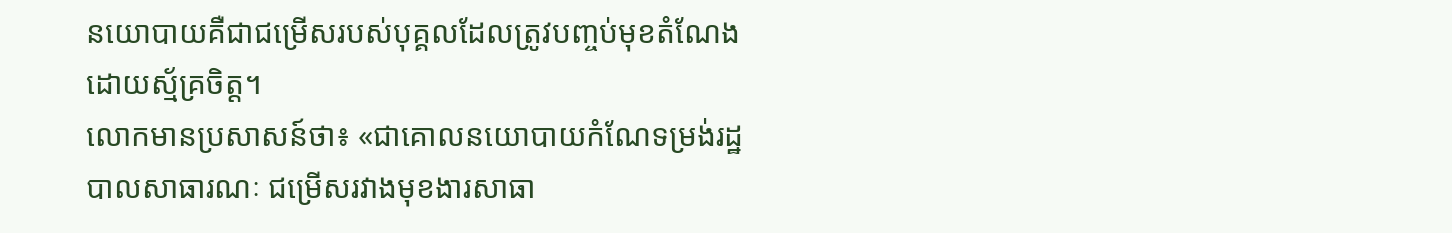នយោបាយគឺជាជម្រើសរបស់បុគ្គលដែលត្រូវបញ្ចប់មុខតំណែង ដោយស្ម័គ្រចិត្ត។
លោកមានប្រសាសន៍ថា៖ «ជាគោលនយោបាយកំណែទម្រង់រដ្ឋបាលសាធារណៈ ជម្រើសរវាងមុខងារសាធា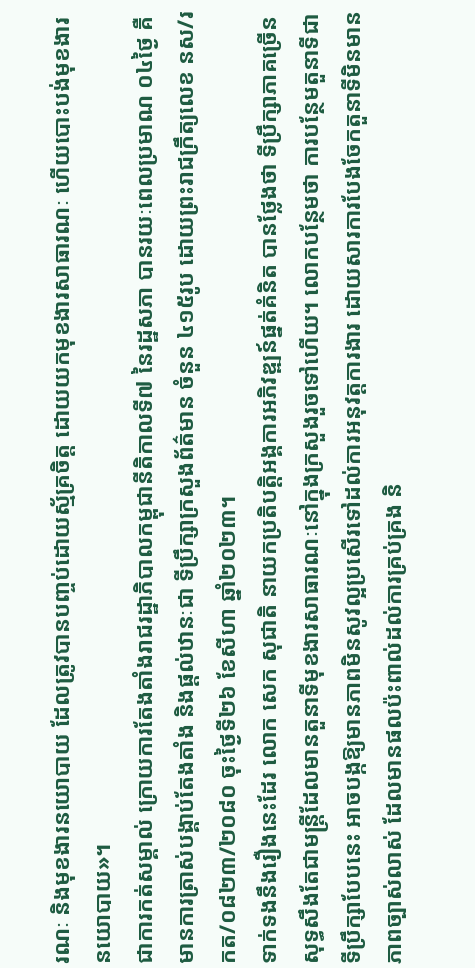រណៈ និងមុខងារនយោបាយ ដែលត្រូវបានបញ្ចប់ដោយស្ម័គ្រចិត្ត ដោយយកមុខងារសាធារណៈ ហើយបោះបង់មុខងារនយោបាយ»។
ជាការកត់សម្គាល់ ក្រោយការតែងតាំងរាជរដ្ឋាភិបាលកម្ពុជានីតិកាលទី៧ នៃរដ្ឋសភា បានរយៈពេលប្រមាណ ០៤ថ្ងៃ គឺមានការត្រាស់បង្គាប់តែងតាំង និងផ្ដល់ឋានៈជា ទីប្រឹក្សាក្រសួងព័ត៌មាន ចំនួន ៤១៥រូប ដោយព្រះរាជក្រឹត្យលេខ នស/រកត/០៨២៣/២០៨០ ចុះថ្ងៃទី២៦ ខែសីហា ឆ្នាំ២០២៣។
ទាក់ទងនឹងរឿងនេះដែរ លោក សេក សុជាតិ នាយកប្រតិបត្តិអង្គការអភិវឌ្ឍន៍ផ្នត់គំនិត បានថ្លែងថា ទីប្រឹក្សាភាគច្រើន សុទ្ធសឹងតែជាមន្ត្រីដែលមានតួនាទីមុខងារសាធារណៈនៅក្នុងក្រសួងរួចទៅហើយ។ លោកបន្ថែមថា ការបន្ថែមតួនាទីជាទីប្រឹក្សាបែបនេះ អាចបង្កឱ្យមានភាពមិនសូវល្អប្រសើរទៅដល់ការអនុវត្តការងារ ដោយសារការបែងចែកតួនាទីមិនមានភាពច្បាស់លាស់ ដែលមានផលប៉ះពាល់ដល់ការគ្រប់គ្រង និ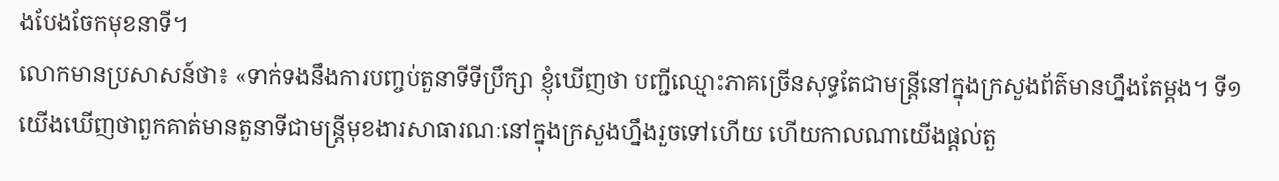ងបែងចែកមុខនាទី។
លោកមានប្រសាសន៍ថា៖ «ទាក់ទងនឹងការបញ្ចប់តួនាទីទីប្រឹក្សា ខ្ញុំឃើញថា បញ្ជីឈ្មោះភាគច្រើនសុទ្ធតែជាមន្ត្រីនៅក្នុងក្រសួងព័ត៌មានហ្នឹងតែម្តង។ ទី១ យើងឃើញថាពួកគាត់មានតួនាទីជាមន្ត្រីមុខងារសាធារណៈនៅក្នុងក្រសួងហ្នឹងរួចទៅហើយ ហើយកាលណាយើងផ្តល់តួ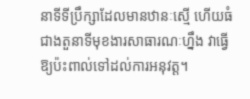នាទីទីប្រឹក្សាដែលមានឋានៈស្មើ ហើយធំជាងតួនាទីមុខងារសាធារណៈហ្នឹង វាធ្វើឱ្យប៉ះពាល់ទៅដល់ការអនុវត្ត។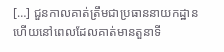[…] ជួនកាលគាត់ត្រឹមជាប្រធាននាយកដ្ឋាន ហើយនៅពេលដែលគាត់មានតួនាទី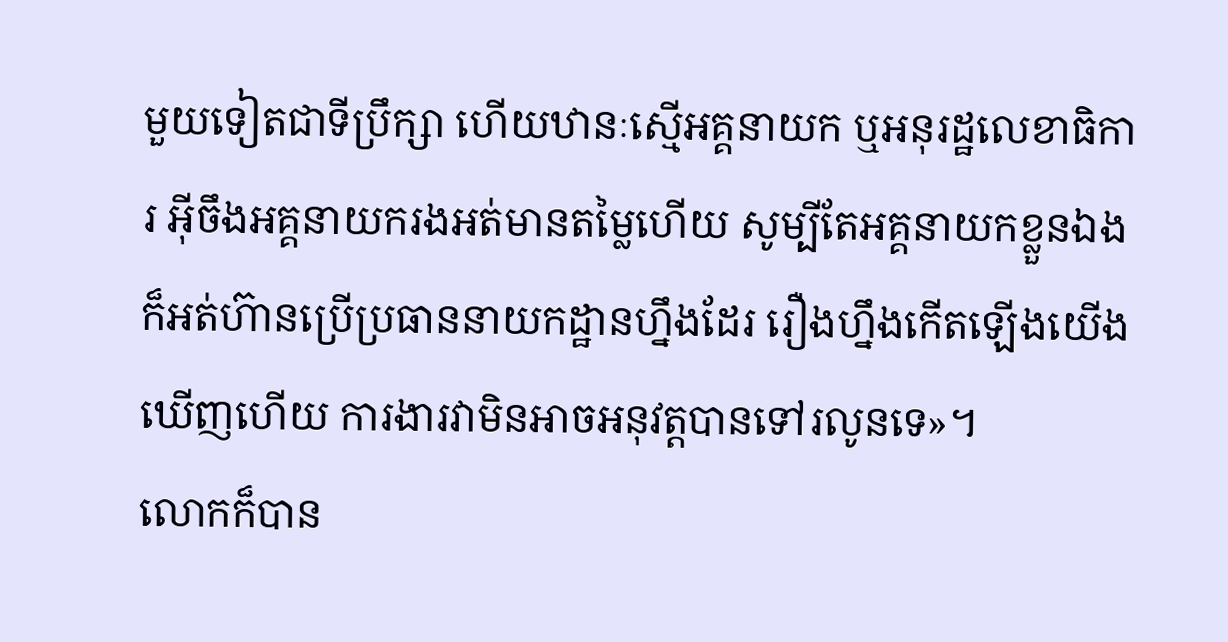មួយទៀតជាទីប្រឹក្សា ហើយឋានៈស្មើអគ្គនាយក ឬអនុរដ្ឋលេខាធិការ អ៊ីចឹងអគ្គនាយករងអត់មានតម្លៃហើយ សូម្បីតែអគ្គនាយកខ្លួនឯង ក៏អត់ហ៊ានប្រើប្រធាននាយកដ្ឋានហ្នឹងដែរ រឿងហ្នឹងកើតឡើងយើងឃើញហើយ ការងារវាមិនអាចអនុវត្តបានទៅរលូនទេ»។
លោកក៏បាន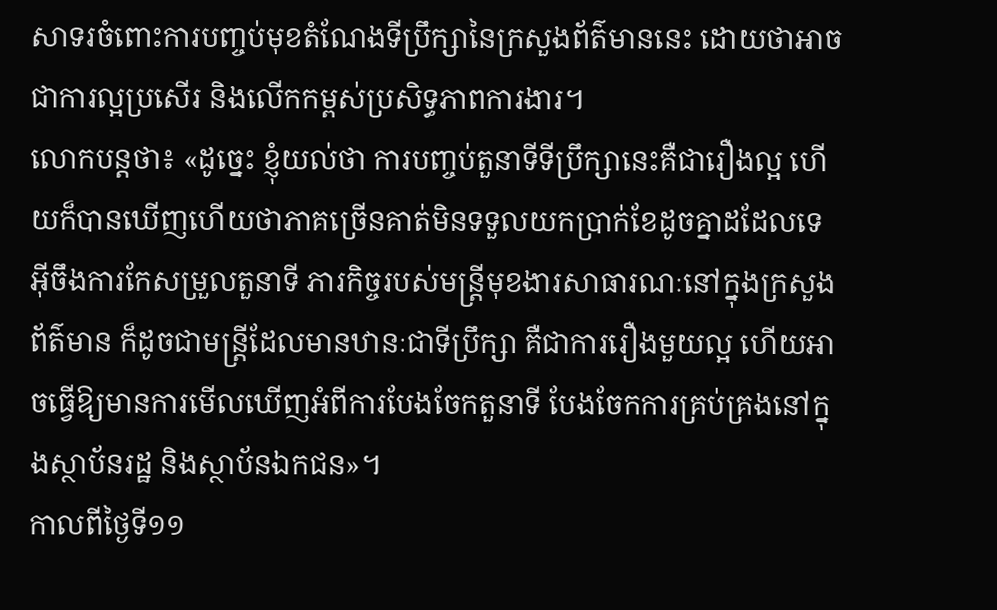សាទរចំពោះការបញ្ចប់មុខតំណែងទីប្រឹក្សានៃក្រសួងព័ត៌មាននេះ ដោយថាអាចជាការល្អប្រសើរ និងលើកកម្ពស់ប្រសិទ្ធភាពការងារ។
លោកបន្តថា៖ «ដូច្នេះ ខ្ញុំយល់ថា ការបញ្ចប់តួនាទីទីប្រឹក្សានេះគឺជារឿងល្អ ហើយក៏បានឃើញហើយថាភាគច្រើនគាត់មិនទទួលយកប្រាក់ខែដូចគ្នាដដែលទេ អ៊ីចឹងការកែសម្រួលតួនាទី ភារកិច្ចរបស់មន្ត្រីមុខងារសាធារណៈនៅក្នុងក្រសួងព័ត៌មាន ក៏ដូចជាមន្ត្រីដែលមានឋានៈជាទីប្រឹក្សា គឺជាការរឿងមួយល្អ ហើយអាចធ្វើឱ្យមានការមើលឃើញអំពីការបែងចែកតួនាទី បែងចែកការគ្រប់គ្រងនៅក្នុងស្ថាប័នរដ្ឋ និងស្ថាប័នឯកជន»។
កាលពីថ្ងៃទី១១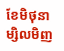ខែមិថុនា ម្សិលមិញ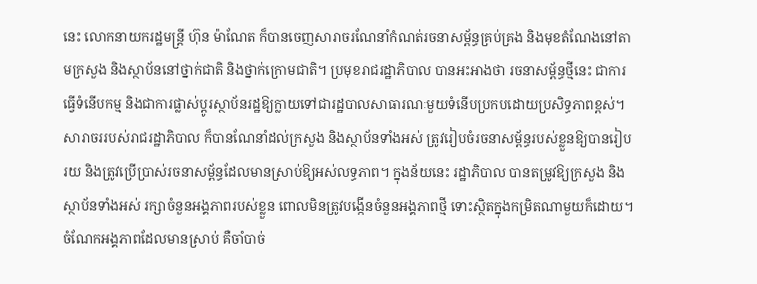នេះ លោកនាយករដ្ឋមន្ត្រី ហ៊ុន ម៉ាណែត ក៏បានចេញសារាចរណែនាំកំណត់រចនាសម្ព័ន្ធគ្រប់គ្រង និងមុខតំណែងនៅតាមក្រសួង និងស្ថាប័ននៅថ្នាក់ជាតិ និងថ្នាក់ក្រោមជាតិ។ ប្រមុខរាជរដ្ឋាភិបាល បានអះអាងថា រចនាសម្ព័ន្ធថ្មីនេះ ជាការធ្វើទំនើបកម្ម និងជាការផ្លាស់ប្តូរស្ថាប័នរដ្ឋឱ្យក្លាយទៅជារដ្ឋបាលសាធារណៈមួយទំនើបប្រកបដោយប្រសិទ្ធភាពខ្ពស់។
សារាចររបស់រាជរដ្ឋាភិបាល ក៏បានណែនាំដល់ក្រសួង និងស្ថាប័នទាំងអស់ ត្រូវរៀបចំរចនាសម្ព័ន្ធរបស់ខ្លួនឱ្យបានរៀបរយ និងត្រូវប្រើប្រាស់រចនាសម្ព័ន្ធដែលមានស្រាប់ឱ្យអស់លទ្ធភាព។ ក្នុងន័យនេះ រដ្ឋាភិបាល បានតម្រូវឱ្យក្រសួង និងស្ថាប័នទាំងអស់ រក្សាចំនួនអង្គភាពរបស់ខ្លួន ពោលមិនត្រូវបង្កើនចំនួនអង្គភាពថ្មី ទោះស្ថិតក្នុងកម្រិតណាមួយក៏ដោយ។ ចំណែកអង្គភាពដែលមានស្រាប់ គឺចាំបាច់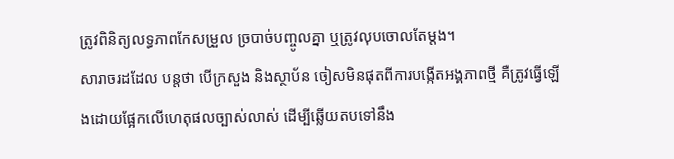ត្រូវពិនិត្យលទ្ធភាពកែសម្រួល ច្របាច់បញ្ចូលគ្នា ឬត្រូវលុបចោលតែម្តង។
សារាចរដដែល បន្តថា បើក្រសួង និងស្ថាប័ន ចៀសមិនផុតពីការបង្កើតអង្គភាពថ្មី គឺត្រូវធ្វើឡើងដោយផ្អែកលើហេតុផលច្បាស់លាស់ ដើម្បីឆ្លើយតបទៅនឹង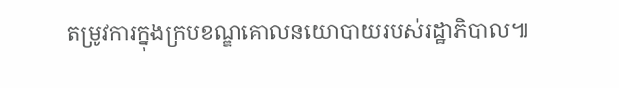តម្រូវការក្នុងក្របខណ្ឌគោលនយោបាយរបស់រដ្ឋាភិបាល៕